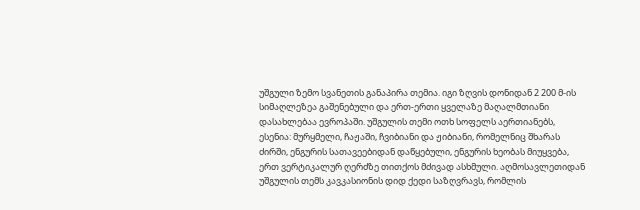უშგული ზემო სვანეთის განაპირა თემია. იგი ზღვის დონიდან 2 200 მ-ის სიმაღლეზეა გაშენებული და ერთ-ერთი ყველაზე მაღალმთიანი დასახლებაა ევროპაში. უშგულის თემი ოთხ სოფელს აერთიანებს, ესენია: მურყმელი, ჩაჟაში, ჩვიბიანი და ჟიბიანი, რომელნიც შხარას ძირში, ენგურის სათავეებიდან დაწყებული, ენგურის ხეობას მიუყვება, ერთ ვერტიკალურ ღერძზე თითქოს მძივად ასხმული. აღმოსავლეთიდან უშგულის თემს კავკასიონის დიდ ქედი საზღვრავს, რომლის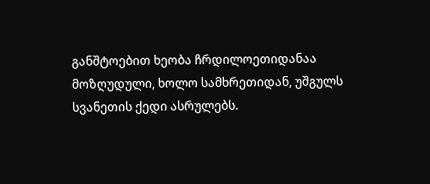განშტოებით ხეობა ჩრდილოეთიდანაა მოზღუდული, ხოლო სამხრეთიდან, უშგულს სვანეთის ქედი ასრულებს.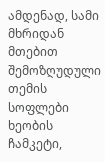ამდენად, სამი მხრიდან მთებით შემოზღუდული თემის სოფლები ხეობის ჩამკეტი,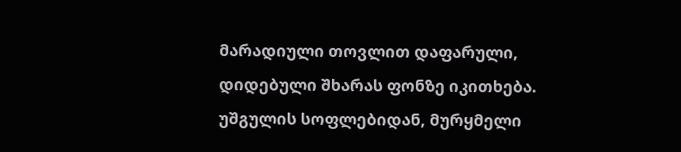მარადიული თოვლით დაფარული, დიდებული შხარას ფონზე იკითხება.
უშგულის სოფლებიდან, მურყმელი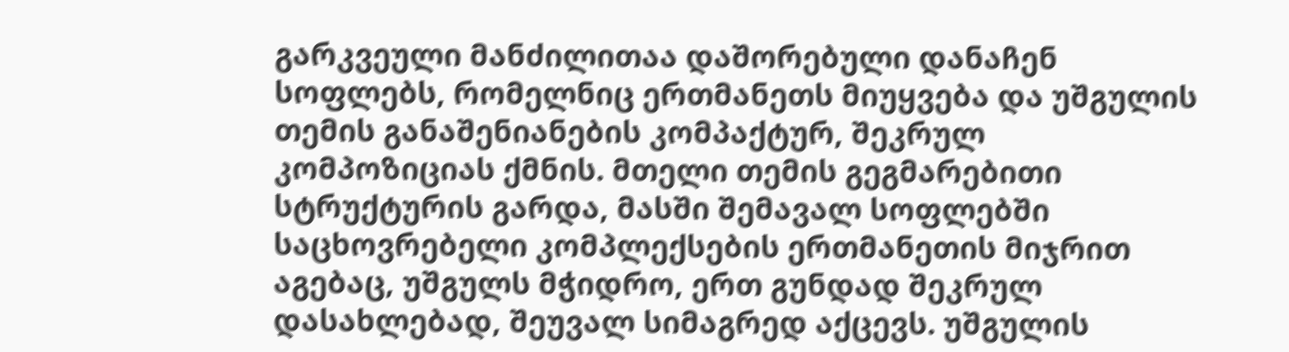გარკვეული მანძილითაა დაშორებული დანაჩენ სოფლებს, რომელნიც ერთმანეთს მიუყვება და უშგულის თემის განაშენიანების კომპაქტურ, შეკრულ კომპოზიციას ქმნის. მთელი თემის გეგმარებითი სტრუქტურის გარდა, მასში შემავალ სოფლებში საცხოვრებელი კომპლექსების ერთმანეთის მიჯრით აგებაც, უშგულს მჭიდრო, ერთ გუნდად შეკრულ დასახლებად, შეუვალ სიმაგრედ აქცევს. უშგულის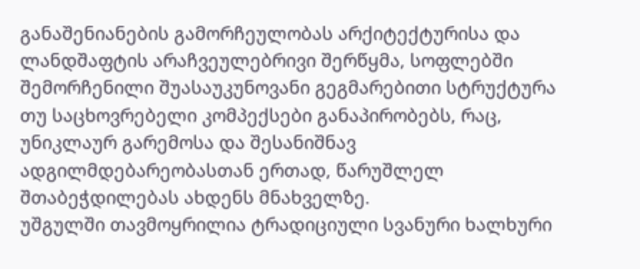განაშენიანების გამორჩეულობას არქიტექტურისა და ლანდშაფტის არაჩვეულებრივი შერწყმა, სოფლებში შემორჩენილი შუასაუკუნოვანი გეგმარებითი სტრუქტურა თუ საცხოვრებელი კომპექსები განაპირობებს, რაც, უნიკლაურ გარემოსა და შესანიშნავ ადგილმდებარეობასთან ერთად, წარუშლელ შთაბეჭდილებას ახდენს მნახველზე.
უშგულში თავმოყრილია ტრადიციული სვანური ხალხური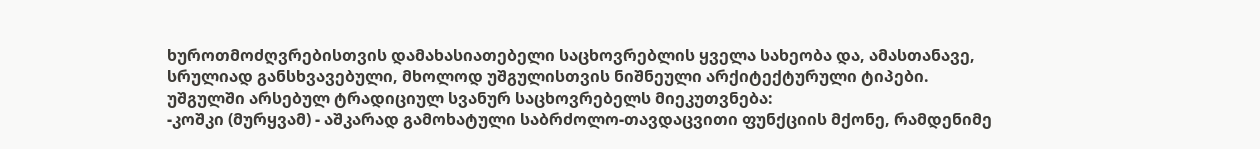ხუროთმოძღვრებისთვის დამახასიათებელი საცხოვრებლის ყველა სახეობა და, ამასთანავე, სრულიად განსხვავებული, მხოლოდ უშგულისთვის ნიშნეული არქიტექტურული ტიპები. უშგულში არსებულ ტრადიციულ სვანურ საცხოვრებელს მიეკუთვნება:
-კოშკი (მურყვამ) - აშკარად გამოხატული საბრძოლო-თავდაცვითი ფუნქციის მქონე, რამდენიმე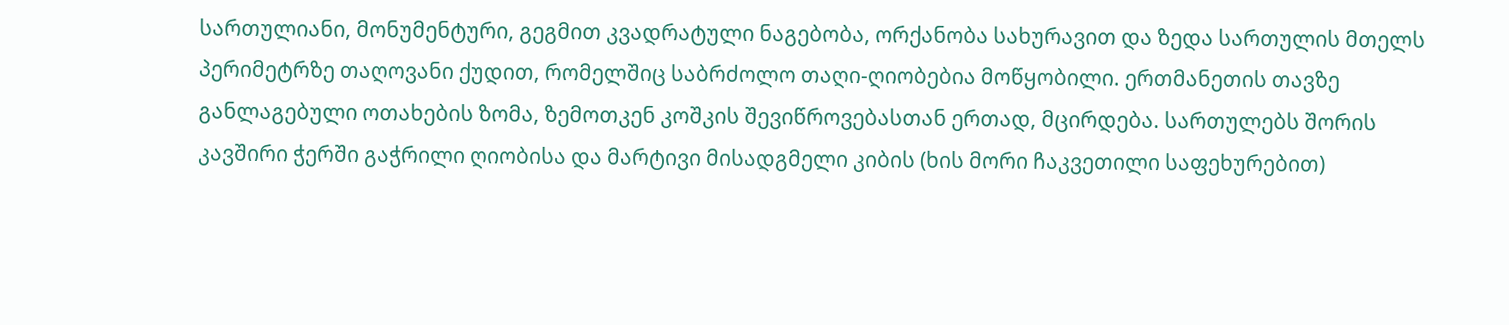სართულიანი, მონუმენტური, გეგმით კვადრატული ნაგებობა, ორქანობა სახურავით და ზედა სართულის მთელს
პერიმეტრზე თაღოვანი ქუდით, რომელშიც საბრძოლო თაღი-ღიობებია მოწყობილი. ერთმანეთის თავზე განლაგებული ოთახების ზომა, ზემოთკენ კოშკის შევიწროვებასთან ერთად, მცირდება. სართულებს შორის კავშირი ჭერში გაჭრილი ღიობისა და მარტივი მისადგმელი კიბის (ხის მორი ჩაკვეთილი საფეხურებით)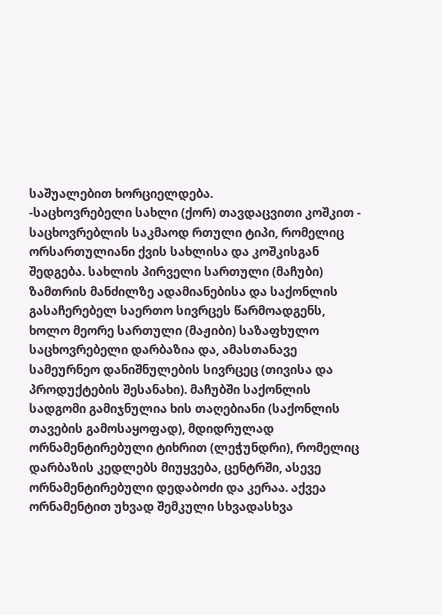საშუალებით ხორციელდება.
-საცხოვრებელი სახლი (ქორ) თავდაცვითი კოშკით - საცხოვრებლის საკმაოდ რთული ტიპი, რომელიც ორსართულიანი ქვის სახლისა და კოშკისგან შედგება. სახლის პირველი სართული (მაჩუბი) ზამთრის მანძილზე ადამიანებისა და საქონლის გასაჩერებელ საერთო სივრცეს წარმოადგენს, ხოლო მეორე სართული (მაჟიბი) საზაფხულო საცხოვრებელი დარბაზია და, ამასთანავე სამეურნეო დანიშნულების სივრცეც (თივისა და პროდუქტების შესანახი). მაჩუბში საქონლის სადგომი გამიჯნულია ხის თაღებიანი (საქონლის თავების გამოსაყოფად), მდიდრულად ორნამენტირებული ტიხრით (ლეჭუნდრი), რომელიც დარბაზის კედლებს მიუყვება, ცენტრში, ასევე ორნამენტირებული დედაბოძი და კერაა. აქვეა ორნამენტით უხვად შემკული სხვადასხვა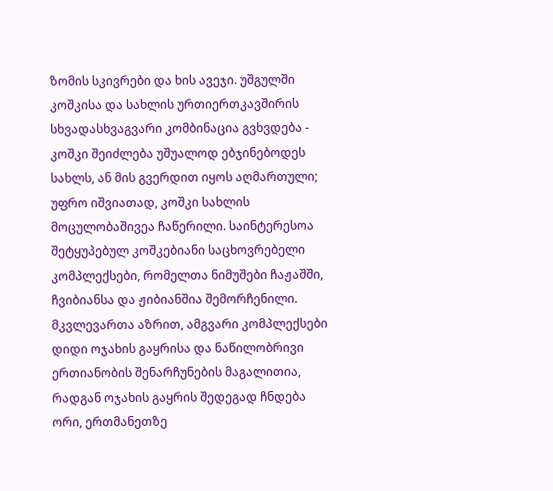ზომის სკივრები და ხის ავეჯი. უშგულში კოშკისა და სახლის ურთიერთკავშირის სხვადასხვაგვარი კომბინაცია გვხვდება - კოშკი შეიძლება უშუალოდ ებჯინებოდეს სახლს, ან მის გვერდით იყოს აღმართული; უფრო იშვიათად, კოშკი სახლის მოცულობაშივეა ჩაწერილი. საინტერესოა შეტყუპებულ კოშკებიანი საცხოვრებელი კომპლექსები, რომელთა ნიმუშები ჩაჟაშში, ჩვიბიანსა და ჟიბიანშია შემორჩენილი. მკვლევართა აზრით, ამგვარი კომპლექსები დიდი ოჯახის გაყრისა და ნაწილობრივი ერთიანობის შენარჩუნების მაგალითია, რადგან ოჯახის გაყრის შედეგად ჩნდება ორი, ერთმანეთზე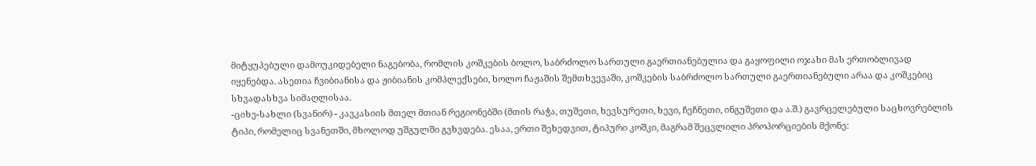მიტყუპებული დამოუკიდებელი ნაგებობა, რომლის კოშკების ბოლო, საბრძოლო სართული გაერთიანებულია და გაყოფილი ოჯახი მას ერთობლივად იყენებდა. ასეთია ჩვიბიანისა და ჟიბიანის კომპლექსები, ხოლო ჩაჟაშის შემთხვევაში, კოშკების საბრძოლო სართული გაერთიანებული არაა და კოშკებიც სხვადასხვა სიმაღლისაა.
-ციხე-სახლი (სვანირ) - კავკასიის მთელ მთიან რეგიონებში (მთის რაჭა, თუშეთი, ხევსურეთი, ხევი, ჩეჩნეთი, ინგუშეთი და ა.შ.) გავრცელებული საცხოვრებლის ტიპი, რომელიც სვანეთში, მხოლოდ უშგულში გვხვდება. ესაა, ერთი შეხედვით, ტიპური კოშკი, მაგრამ შეცვლილი პროპორციების მქონე: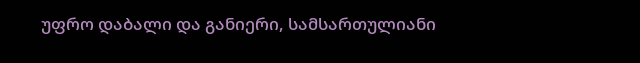უფრო დაბალი და განიერი, სამსართულიანი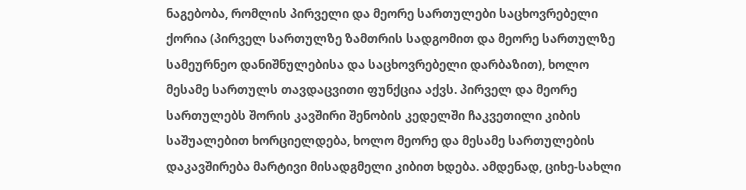ნაგებობა, რომლის პირველი და მეორე სართულები საცხოვრებელი ქორია (პირველ სართულზე ზამთრის სადგომით და მეორე სართულზე სამეურნეო დანიშნულებისა და საცხოვრებელი დარბაზით), ხოლო მესამე სართულს თავდაცვითი ფუნქცია აქვს. პირველ და მეორე სართულებს შორის კავშირი შენობის კედელში ჩაკვეთილი კიბის საშუალებით ხორციელდება, ხოლო მეორე და მესამე სართულების დაკავშირება მარტივი მისადგმელი კიბით ხდება. ამდენად, ციხე-სახლი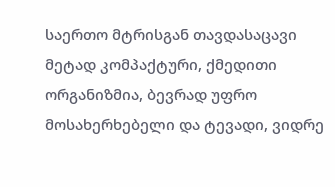საერთო მტრისგან თავდასაცავი მეტად კომპაქტური, ქმედითი ორგანიზმია, ბევრად უფრო მოსახერხებელი და ტევადი, ვიდრე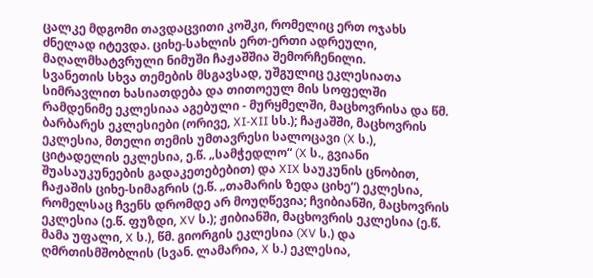ცალკე მდგომი თავდაცვითი კოშკი, რომელიც ერთ ოჯახს ძნელად იტევდა. ციხე-სახლის ერთ-ერთი ადრეული, მაღალმხატვრული ნიმუში ჩაჟაშშია შემორჩენილი.
სვანეთის სხვა თემების მსგავსად, უშგულიც ეკლესიათა სიმრავლით ხასიათდება და თითოეულ მის სოფელში რამდენიმე ეკლესიაა აგებული - მურყმელში, მაცხოვრისა და წმ. ბარბარეს ეკლესიები (ორივე, XI-XII სს.); ჩაჟაშში, მაცხოვრის ეკლესია, მთელი თემის უმთავრესი სალოცავი (X ს.), ციტადელის ეკლესია, ე.წ. „სამჭედლო“ (X ს., გვიანი შუასაუკუნეების გადაკეთებებით) და XIX საუკუნის ცნობით, ჩაჟაშის ციხე-სიმაგრის (ე.წ. „თამარის ზედა ციხე“) ეკლესია, რომელსაც ჩვენს დრომდე არ მოუღწევია; ჩვიბიანში, მაცხოვრის ეკლესია (ე.წ. ფუზდი, XV ს.); ჟიბიანში, მაცხოვრის ეკლესია (ე.წ. მამა უფალი, X ს.), წმ. გიორგის ეკლესია (XV ს.) და ღმრთისმშობლის (სვან. ლამარია, X ს.) ეკლესია,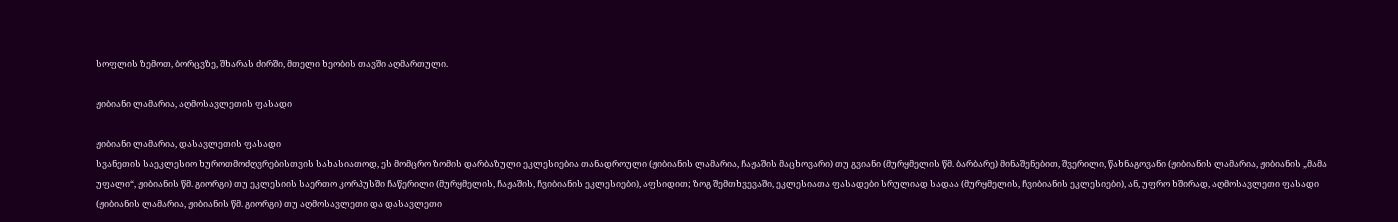სოფლის ზემოთ, ბორცვზე, შხარას ძირში, მთელი ხეობის თავში აღმართული.

ჟიბიანი ლამარია, აღმოსავლეთის ფასადი

ჟიბიანი ლამარია, დასავლეთის ფასადი
სვანეთის საეკლესიო ხუროთმოძღვრებისთვის სახასიათოდ, ეს მომცრო ზომის დარბაზული ეკლესიებია თანადროული (ჟიბიანის ლამარია, ჩაჟაშის მაცხოვარი) თუ გვიანი (მურყმელის წმ. ბარბარე) მინაშენებით, შვერილი, წახნაგოვანი (ჟიბიანის ლამარია, ჟიბიანის „მამა უფალი“, ჟიბიანის წმ. გიორგი) თუ ეკლესიის საერთო კორპუსში ჩაწერილი (მურყმელის, ჩაჟაშის, ჩვიბიანის ეკლესიები), აფსიდით; ზოგ შემთხვევაში, ეკლესიათა ფასადები სრულიად სადაა (მურყმელის, ჩვიბიანის ეკლესიები), ან, უფრო ხშირად, აღმოსავლეთი ფასადი (ჟიბიანის ლამარია, ჟიბიანის წმ. გიორგი) თუ აღმოსავლეთი და დასავლეთი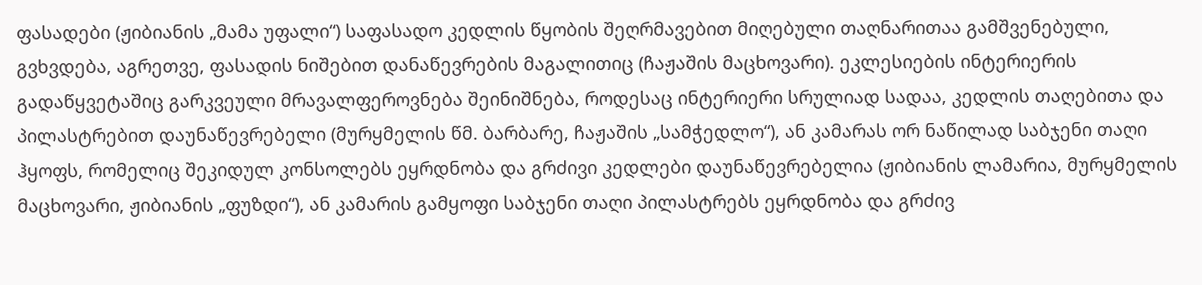ფასადები (ჟიბიანის „მამა უფალი“) საფასადო კედლის წყობის შეღრმავებით მიღებული თაღნარითაა გამშვენებული, გვხვდება, აგრეთვე, ფასადის ნიშებით დანაწევრების მაგალითიც (ჩაჟაშის მაცხოვარი). ეკლესიების ინტერიერის გადაწყვეტაშიც გარკვეული მრავალფეროვნება შეინიშნება, როდესაც ინტერიერი სრულიად სადაა, კედლის თაღებითა და პილასტრებით დაუნაწევრებელი (მურყმელის წმ. ბარბარე, ჩაჟაშის „სამჭედლო“), ან კამარას ორ ნაწილად საბჯენი თაღი ჰყოფს, რომელიც შეკიდულ კონსოლებს ეყრდნობა და გრძივი კედლები დაუნაწევრებელია (ჟიბიანის ლამარია, მურყმელის მაცხოვარი, ჟიბიანის „ფუზდი“), ან კამარის გამყოფი საბჯენი თაღი პილასტრებს ეყრდნობა და გრძივ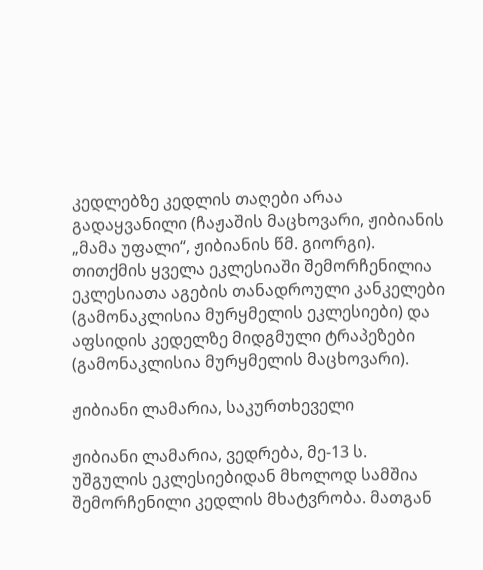კედლებზე კედლის თაღები არაა გადაყვანილი (ჩაჟაშის მაცხოვარი, ჟიბიანის „მამა უფალი“, ჟიბიანის წმ. გიორგი). თითქმის ყველა ეკლესიაში შემორჩენილია ეკლესიათა აგების თანადროული კანკელები (გამონაკლისია მურყმელის ეკლესიები) და აფსიდის კედელზე მიდგმული ტრაპეზები (გამონაკლისია მურყმელის მაცხოვარი).

ჟიბიანი ლამარია, საკურთხეველი

ჟიბიანი ლამარია, ვედრება, მე-13 ს.
უშგულის ეკლესიებიდან მხოლოდ სამშია შემორჩენილი კედლის მხატვრობა. მათგან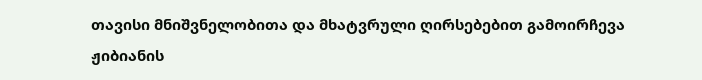თავისი მნიშვნელობითა და მხატვრული ღირსებებით გამოირჩევა ჟიბიანის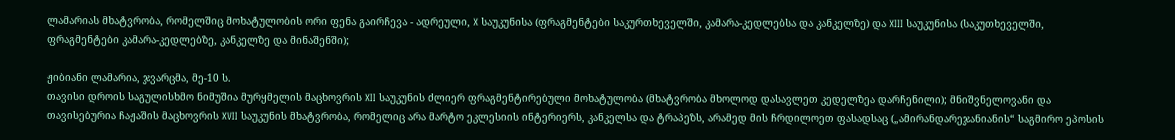ლამარიას მხატვრობა, რომელშიც მოხატულობის ორი ფენა გაირჩევა - ადრეული, X საუკუნისა (ფრაგმენტები საკურთხეველში, კამარა-კედლებსა და კანკელზე) და XIII საუკუნისა (საკუთხეველში, ფრაგმენტები კამარა-კედლებზე, კანკელზე და მინაშენში);

ჟიბიანი ლამარია, ჯვარცმა, მე-10 ს.
თავისი დროის საგულისხმო ნიმუშია მურყმელის მაცხოვრის XII საუკუნის ძლიერ ფრაგმენტირებული მოხატულობა (მხატვრობა მხოლოდ დასავლეთ კედელზეა დარჩენილი); მნიშვნელოვანი და თავისებურია ჩაჟაშის მაცხოვრის XVII საუკუნის მხატვრობა, რომელიც არა მარტო ეკლესიის ინტერიერს, კანკელსა და ტრაპეზს, არამედ მის ჩრდილოეთ ფასადსაც („ამირანდარეჯანიანის“ საგმირო ეპოსის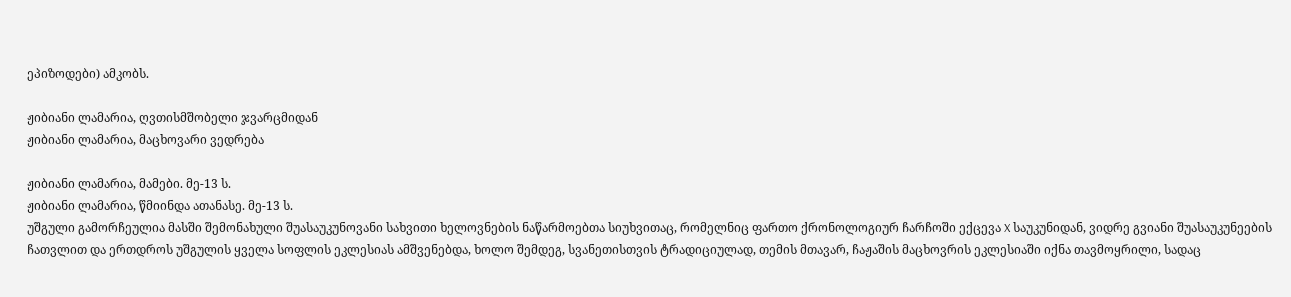ეპიზოდები) ამკობს.

ჟიბიანი ლამარია, ღვთისმშობელი ჯვარცმიდან
ჟიბიანი ლამარია, მაცხოვარი ვედრება

ჟიბიანი ლამარია, მამები. მე-13 ს.
ჟიბიანი ლამარია, წმიინდა ათანასე. მე-13 ს.
უშგული გამორჩეულია მასში შემონახული შუასაუკუნოვანი სახვითი ხელოვნების ნაწარმოებთა სიუხვითაც, რომელნიც ფართო ქრონოლოგიურ ჩარჩოში ექცევა X საუკუნიდან, ვიდრე გვიანი შუასაუკუნეების ჩათვლით და ერთდროს უშგულის ყველა სოფლის ეკლესიას ამშვენებდა, ხოლო შემდეგ, სვანეთისთვის ტრადიციულად, თემის მთავარ, ჩაჟაშის მაცხოვრის ეკლესიაში იქნა თავმოყრილი, სადაც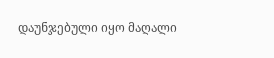დაუნჯებული იყო მაღალი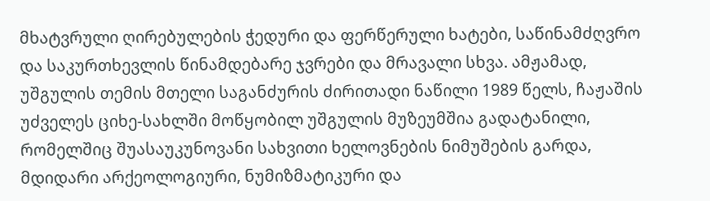მხატვრული ღირებულების ჭედური და ფერწერული ხატები, საწინამძღვრო და საკურთხევლის წინამდებარე ჯვრები და მრავალი სხვა. ამჟამად, უშგულის თემის მთელი საგანძურის ძირითადი ნაწილი 1989 წელს, ჩაჟაშის უძველეს ციხე-სახლში მოწყობილ უშგულის მუზეუმშია გადატანილი, რომელშიც შუასაუკუნოვანი სახვითი ხელოვნების ნიმუშების გარდა, მდიდარი არქეოლოგიური, ნუმიზმატიკური და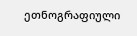ეთნოგრაფიული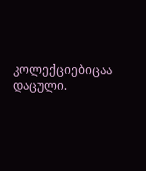კოლექციებიცაა დაცული.